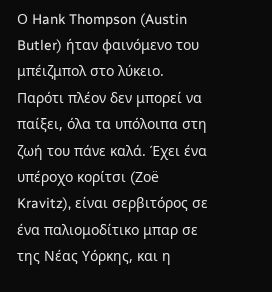Ο Hank Thompson (Austin Butler) ήταν φαινόμενο του μπέιζμπολ στο λύκειο. Παρότι πλέον δεν μπορεί να παίξει, όλα τα υπόλοιπα στη ζωή του πάνε καλά. Έχει ένα υπέροχο κορίτσι (Zoë Kravitz), είναι σερβιτόρος σε ένα παλιομοδίτικο μπαρ σε της Νέας Υόρκης, και η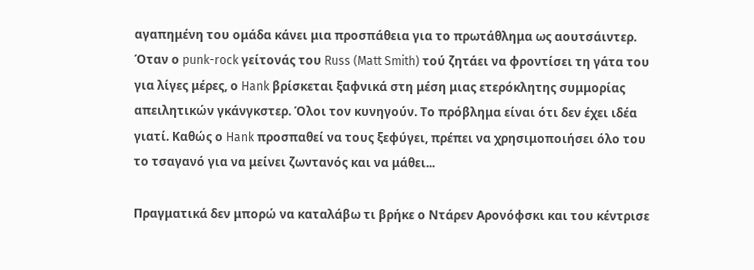αγαπημένη του ομάδα κάνει μια προσπάθεια για το πρωτάθλημα ως αουτσάιντερ.
Όταν ο punk-rock γείτονάς του Russ (Matt Smith) τού ζητάει να φροντίσει τη γάτα του για λίγες μέρες, ο Hank βρίσκεται ξαφνικά στη μέση μιας ετερόκλητης συμμορίας απειλητικών γκάνγκστερ. Όλοι τον κυνηγούν. Το πρόβλημα είναι ότι δεν έχει ιδέα γιατί. Καθώς ο Hank προσπαθεί να τους ξεφύγει, πρέπει να χρησιμοποιήσει όλο του το τσαγανό για να μείνει ζωντανός και να μάθει...

Πραγματικά δεν μπορώ να καταλάβω τι βρήκε ο Ντάρεν Αρονόφσκι και του κέντρισε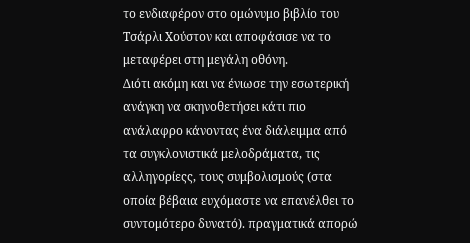το ενδιαφέρον στο ομώνυμο βιβλίο του Τσάρλι Χούστον και αποφάσισε να το μεταφέρει στη μεγάλη οθόνη.
Διότι ακόμη και να ένιωσε την εσωτερική ανάγκη να σκηνοθετήσει κάτι πιο ανάλαφρο κάνοντας ένα διάλειμμα από τα συγκλονιστικά μελοδράματα, τις αλληγορίεςς, τους συμβολισμούς (στα οποία βέβαια ευχόμαστε να επανέλθει το συντομότερο δυνατό). πραγματικά απορώ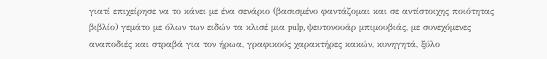γιατί επιχείρησε να το κάνει με ένα σενάριο (βασισμένο φαντάζομαι και σε αντίστοιχης ποιότητας βιβλίο) γεμάτο με όλων των ειδών τα κλισέ μια pulp, ψευτονουάρ μπιμουβιάς, με συνεχόμενες αναποδιές και στραβά για τον ήρωα, γραφικούς χαρακτήρες κακών, κυνηγητά, ξύλο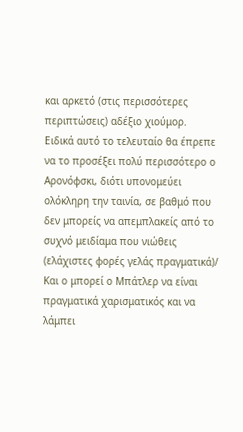και αρκετό (στις περισσότερες περιπτώσεις) αδέξιο χιούμορ.
Ειδικά αυτό το τελευταίο θα έπρεπε να το προσέξει πολύ περισσότερο ο Αρονόφσκι, διότι υπονομεύει ολόκληρη την ταινία, σε βαθμό που δεν μπορείς να απεμπλακείς από το συχνό μειδίαμα που νιώθεις (ελάχιστες φορές γελάς πραγματικά)/
Και ο μπορεί ο Μπάτλερ να είναι πραγματικά χαρισματικός και να λάμπει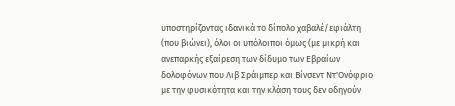υποστηρίζοντας ιδανικά το δίπολο χαβαλέ/εφιάλτη (που βιώνει), όλοι οι υπόλοιποι όμως (με μικρή και ανεπαρκής εξαίρεση των δίδυμο των Εβραίων δολοφόνων που Λιβ Σράιμπερ και Βίνσεντ Ντ'Ονόφριο με την φυσικότητα και την κλάση τους δεν οδηγούν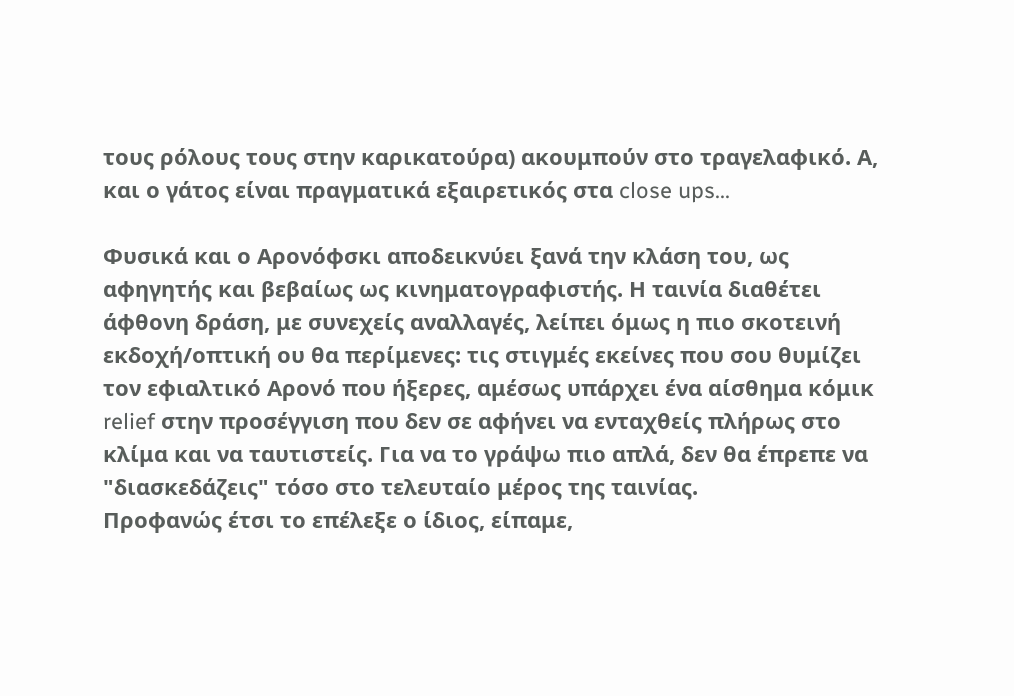τους ρόλους τους στην καρικατούρα) ακουμπούν στο τραγελαφικό. Α, και ο γάτος είναι πραγματικά εξαιρετικός στα close ups...

Φυσικά και ο Αρονόφσκι αποδεικνύει ξανά την κλάση του, ως αφηγητής και βεβαίως ως κινηματογραφιστής. Η ταινία διαθέτει άφθονη δράση, με συνεχείς αναλλαγές, λείπει όμως η πιο σκοτεινή εκδοχή/οπτική ου θα περίμενες: τις στιγμές εκείνες που σου θυμίζει τον εφιαλτικό Αρονό που ήξερες, αμέσως υπάρχει ένα αίσθημα κόμικ relief στην προσέγγιση που δεν σε αφήνει να ενταχθείς πλήρως στο κλίμα και να ταυτιστείς. Για να το γράψω πιο απλά, δεν θα έπρεπε να "διασκεδάζεις" τόσο στο τελευταίο μέρος της ταινίας.
Προφανώς έτσι το επέλεξε ο ίδιος, είπαμε,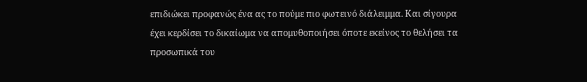επιδιώκει προφανώς ένα ας το πούμε πιο φωτεινό διάλειμμα. Και σίγουρα έχει κερδίσει το δικαίωμα να απομυθοποιήσει όποτε εκείνος το θελήσει τα προσωπικά του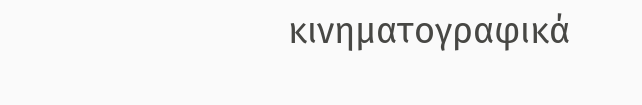κινηματογραφικά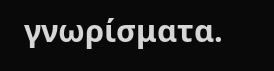γνωρίσματα.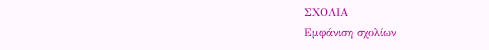ΣΧΟΛΙΑ
Εμφάνιση σχολίων